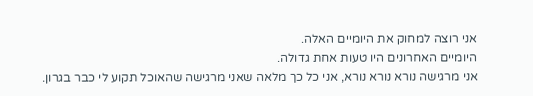אני רוצה למחוק את היומיים האלה.
היומיים האחרונים היו טעות אחת גדולה.
אני מרגישה נורא נורא נורא, אני כל כך מלאה שאני מרגישה שהאוכל תקוע לי כבר בגרון.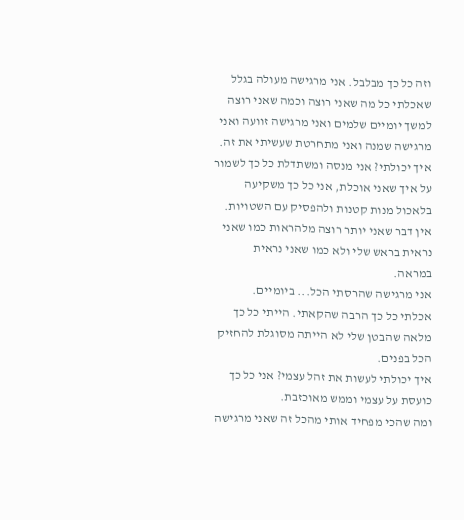וזה כל כך מבלבל. אני מרגישה מעולה בגלל שאכלתי כל מה שאני רוצה וכמה שאני רוצה למשך יומיים שלמים ואני מרגישה זוועה ואני מרגישה שמנה ואני מתחרטת שעשיתי את זה.
איך יכולתי? אני מנסה ומשתדלת כל כך לשמור על איך שאני אוכלת, אני כל כך משקיעה בלאכול מנות קטנות ולהפסיק עם השטויות.
אין דבר שאני יותר רוצה מלהראות כמו שאני נראית בראש שלי ולא כמו שאני נראית במראה.
אני מרגישה שהרסתי הכל... ביומיים.
אכלתי כל כך הרבה שהקאתי. הייתי כל כך מלאה שהבטן שלי לא הייתה מסוגלת להחזיק הכל בפנים.
איך יכולתי לעשות את זהל עצמי? אני כל כך כועסת על עצמי וממש מאוכזבת.
ומה שהכי מפחיד אותי מהכל זה שאני מרגישה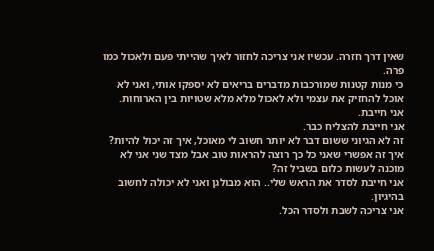שאין דרך חזרה. עכשיו אני צריכה לחזור לאיך שהייתי פעם ולאכול כמו פרה.
כי מנות קטנות שמורכבות מדברים בריאים לא יספקו אותי, ואני לא אוכל להחזיק את עצמי ולא לאכול מלא מלא שטויות בין הארוחות.
אני חייבת.
אני חייבת להצליח כבר.
זה לא הגיוני ששום דבר לא יותר חשוב לי מאוכל, איך זה יכול להיות?
איך זה אפשרי שאני כל כך רוצה להראות טוב אבל מצד שני אני לא מוכנה לעשות כלום בשביל זה?
אני חייבת לסדר את הראש שלי.. הוא מבולגן ואני לא יכולה לחשוב בהיגיון.
אני צריכה לשבת ולסדר הכל.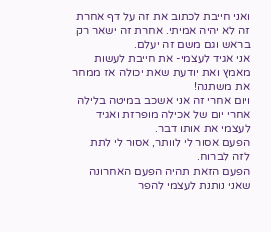ואני חייבת לכתוב את זה על דף אחרת זה לא יהיה אמיתי. אחרת זה ישאר רק בראש וגם משם זה יעלם.
אני אגיד לעצמי- את חייבת לעשות מאמץ ואת יודעת שאת יכולה אז ממחר את משתנה!
ויום אחרי זה אני אשכב במיטה בלילה אחרי יום של אכילה מופרזת ואגיד לעצמי את אותו דבר.
הפעם אסור לי לוותר, אסור לי לתת לזה לברוח.
הפעם הזאת תהיה הפעם האחרונה שאני נותנת לעצמי להפר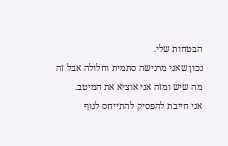הבטחות שלי.
נכון שאני מרגישה סתמית וחלולה אבל זה מה שיש ומזה אני אוציא את המיטב.
אני חייבת להפסיק להתייחס לגוף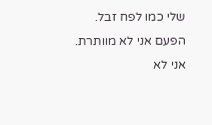שלי כמו לפח זבל.
הפעם אני לא מוותרת.
אני לא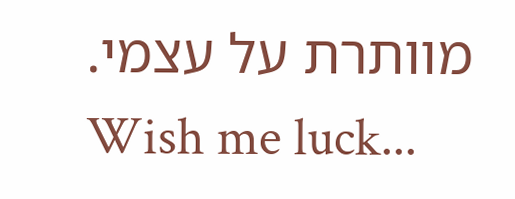מוותרת על עצמי.
Wish me luck...